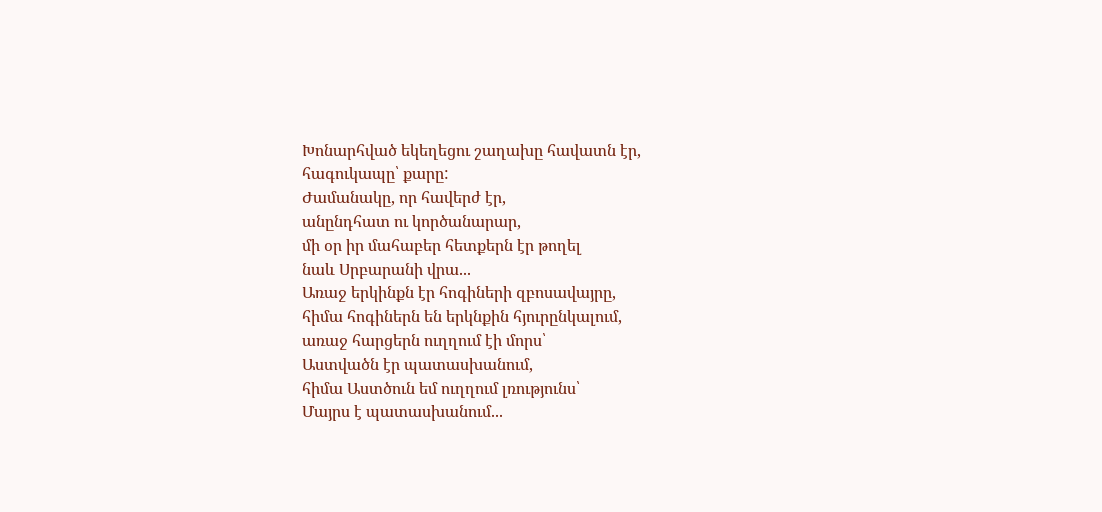Խոնարհված եկեղեցու շաղախը հավատն էր,
հագուկապը՝ քարը:
Ժամանակը, որ հավերժ էր,
անընդհատ ու կործանարար,
մի օր իր մահաբեր հետքերն էր թողել
նաև Սրբարանի վրա...
Առաջ երկինքն էր հոգիների զբոսավայրը,
հիմա հոգիներն են երկնքին հյուրընկալում,
առաջ հարցերն ուղղում էի մորս՝
Աստվածն էր պատասխանում,
հիմա Աստծուն եմ ուղղում լռությունս՝
Մայրս է պատասխանում...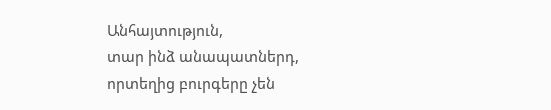Անհայտություն,
տար ինձ անապատներդ,
որտեղից բուրգերը չեն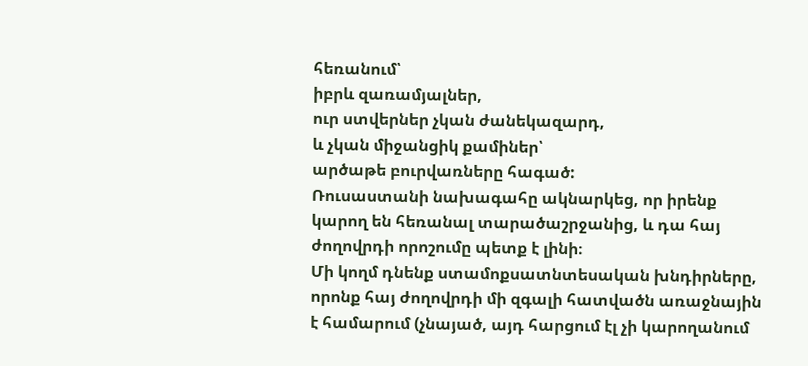հեռանում՝
իբրև զառամյալներ,
ուր ստվերներ չկան ժանեկազարդ,
և չկան միջանցիկ քամիներ՝
արծաթե բուրվառները հագած:
Ռուսաստանի նախագահը ակնարկեց, որ իրենք կարող են հեռանալ տարածաշրջանից, և դա հայ ժողովրդի որոշումը պետք է լինի։
Մի կողմ դնենք ստամոքսատնտեսական խնդիրները, որոնք հայ ժողովրդի մի զգալի հատվածն առաջնային է համարում (չնայած, այդ հարցում էլ չի կարողանում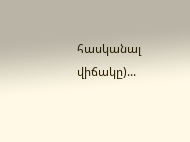հասկանալ վիճակը)...